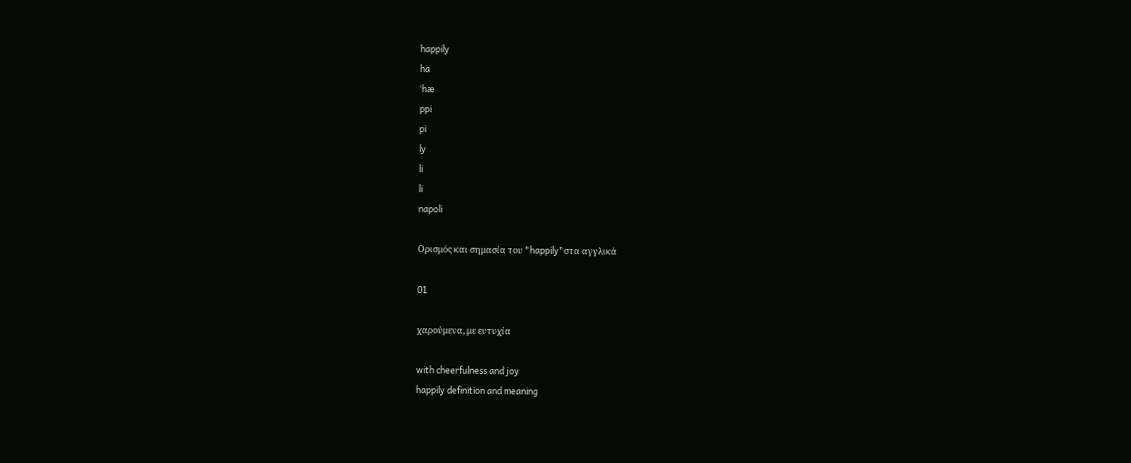happily
ha
ˈhæ
ppi
pi
ly
li
li
napoli

Ορισμός και σημασία του "happily"στα αγγλικά

01

χαρούμενα, με ευτυχία

with cheerfulness and joy
happily definition and meaning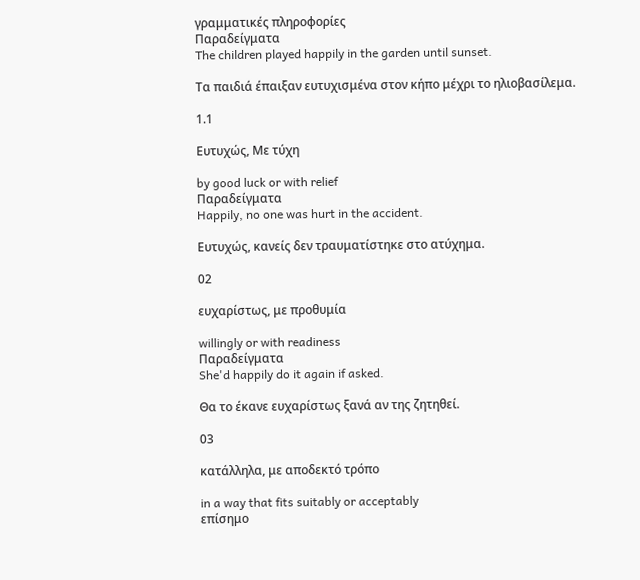γραμματικές πληροφορίες
Παραδείγματα
The children played happily in the garden until sunset.

Τα παιδιά έπαιξαν ευτυχισμένα στον κήπο μέχρι το ηλιοβασίλεμα.

1.1

Ευτυχώς, Με τύχη

by good luck or with relief
Παραδείγματα
Happily, no one was hurt in the accident.

Ευτυχώς, κανείς δεν τραυματίστηκε στο ατύχημα.

02

ευχαρίστως, με προθυμία

willingly or with readiness
Παραδείγματα
She'd happily do it again if asked.

Θα το έκανε ευχαρίστως ξανά αν της ζητηθεί.

03

κατάλληλα, με αποδεκτό τρόπο

in a way that fits suitably or acceptably
επίσημο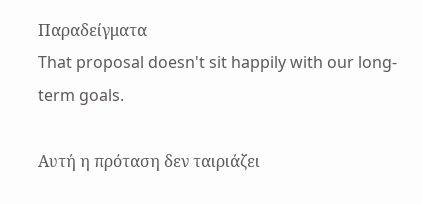Παραδείγματα
That proposal doesn't sit happily with our long-term goals.

Αυτή η πρόταση δεν ταιριάζει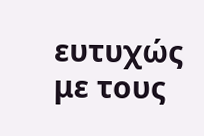ευτυχώς με τους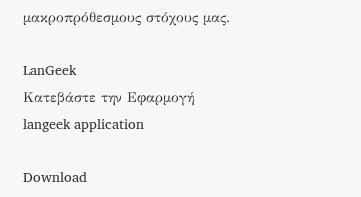μακροπρόθεσμους στόχους μας.

LanGeek
Κατεβάστε την Εφαρμογή
langeek application

Download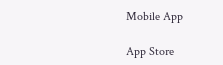Mobile App

App Store